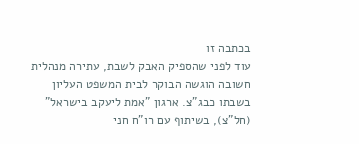בכתבה זו
עוד לפני שהספיק האבק לשבת, עתירה מנהלית חשובה הוגשה הבוקר לבית המשפט העליון בשבתו כבג"צ. ארגון "אמת ליעקב בישראל" (חל"צ), בשיתוף עם רו"ח חני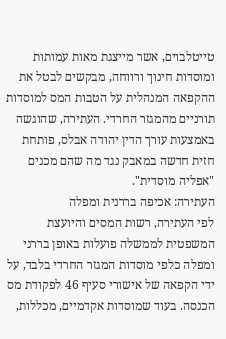טייטלבוים, אשר מייצגת מאות עמותות ומוסדות חינוך ורווחה, מבקשים לבטל את ההקפאה המנהלית על הטבות המס למוסדות תורניים מהמגזר החרדי. העתירה, שהוגשה באמצעות עורך הדין יהודה אבלס, פותחת חזית חדשה במאבק נגד מה שהם מכנים "אפליה מוסדית".
העתירה: אכיפה בררנית ומפלה
לפי העתירה, רשות המסים והיועצת המשפטית לממשלה פועלות באופן בררני ומפלה כלפי מוסדות המגזר החרדי בלבד, על ידי הקפאה של אישורי סעיף 46 לפקודת מס הכנסה. בעוד שמוסדות אקדמיים, מכללות,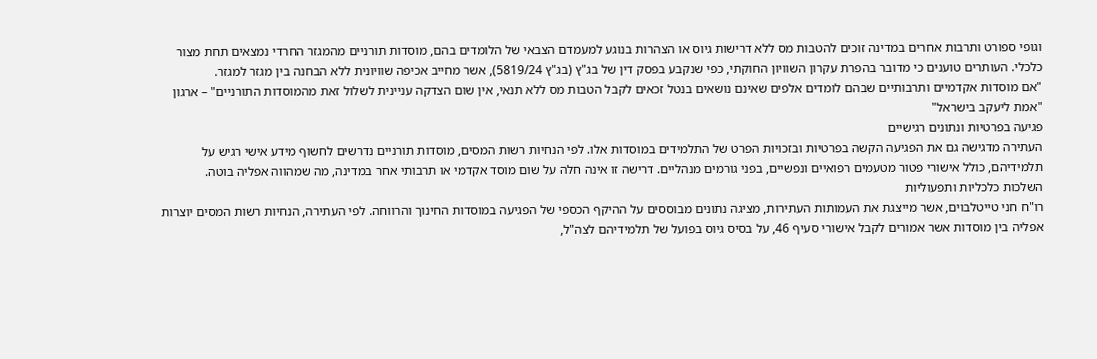וגופי ספורט ותרבות אחרים במדינה זוכים להטבות מס ללא דרישות גיוס או הצהרות בנוגע למעמדם הצבאי של הלומדים בהם, מוסדות תורניים מהמגזר החרדי נמצאים תחת מצור כלכלי. העותרים טוענים כי מדובר בהפרת עקרון השוויון החוקתי, כפי שנקבע בפסק דין של בג"ץ (בג"ץ 5819/24), אשר מחייב אכיפה שוויונית ללא הבחנה בין מגזר למגזר.
"אם מוסדות אקדמיים ותרבותיים שבהם לומדים אלפים שאינם נושאים בנטל זכאים לקבל הטבות מס ללא תנאי, אין שום הצדקה עניינית לשלול זאת מהמוסדות התורניים" – ארגון "אמת ליעקב בישראל"
פגיעה בפרטיות ונתונים רגישיים
העתירה מדגישה גם את הפגיעה הקשה בפרטיות ובזכויות הפרט של התלמידים במוסדות אלו. לפי הנחיות רשות המסים, מוסדות תורניים נדרשים לחשוף מידע אישי רגיש על תלמידיהם, כולל אישורי פטור מטעמים רפואיים ונפשיים, בפני גורמים מנהליים. דרישה זו אינה חלה על שום מוסד אקדמי או תרבותי אחר במדינה, מה שמהווה אפליה בוטה.
השלכות כלכליות ותפעוליות
רו"ח חני טייטלבוים, אשר מייצגת את העמותות העתירות, מציגה נתונים מבוססים על ההיקף הכספי של הפגיעה במוסדות החינוך והרווחה. לפי העתירה, הנחיות רשות המסים יוצרות אפליה בין מוסדות אשר אמורים לקבל אישורי סעיף 46, על בסיס גיוס בפועל של תלמידיהם לצה"ל,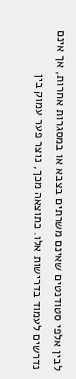לבין אלפי סטודנטים שאינם משרתים בצבא או במסגרות אחרות, אך אינם נדרשים לעמוד בדרישות אלו. כתוצאה מכך, נוצר פער עמוק בין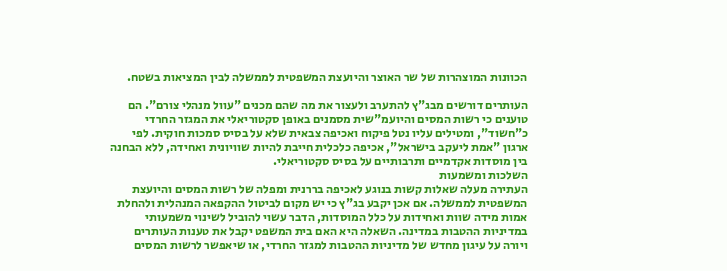הכוונות המוצהרות של שר האוצר והיועצת המשפטית לממשלה לבין המציאות בשטח.

העותרים דורשים מבג"ץ להתערב ולעצור את מה שהם מכנים "עוול מנהלי צורם". הם טוענים כי רשות המסים והיועמ"שית מסמנים באופן סקטוריאלי את המגזר החרדי כ"חשוד", ומטילים עליו נטל פיקוח ואכיפה צבאית שלא על בסיס סמכות חוקית. לפי ארגון "אמת ליעקב בישראל", אכיפה כלכלית חייבת להיות שוויונית ואחידה, ללא הבחנה בין מוסדות אקדמיים ותרבותיים על בסיס סקטוריאלי.
השלכות ומשמעות
העתירה מעלה שאלות קשות בנוגע לאכיפה בררנית ומפלה של רשות המסים והיועצת המשפטית לממשלה. אם אכן יקבע בג"ץ כי יש מקום לביטול ההקפאה המנהלית ולהחלת אמות מידה שוות ואחידות על כלל המוסדות, הדבר עשוי להוביל לשינוי משמעותי במדיניות ההטבות במדינה. השאלה היא האם בית המשפט יקבל את טענות העותרים ויורה על עיגון מחדש של מדיניות ההטבות למגזר החרדי, או שיאפשר לרשות המסים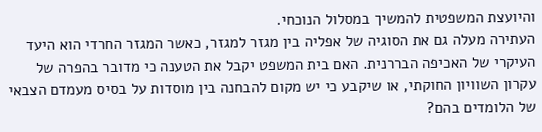והיועצת המשפטית להמשיך במסלול הנוכחי.
העתירה מעלה גם את הסוגיה של אפליה בין מגזר למגזר, כאשר המגזר החרדי הוא היעד העיקרי של האכיפה הבררנית. האם בית המשפט יקבל את הטענה כי מדובר בהפרה של עקרון השוויון החוקתי, או שיקבע כי יש מקום להבחנה בין מוסדות על בסיס מעמדם הצבאי של הלומדים בהם?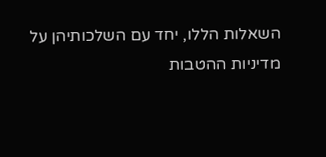השאלות הללו, יחד עם השלכותיהן על מדיניות ההטבות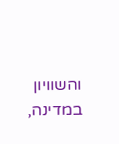והשוויון במדינה,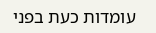עומדות כעת בפני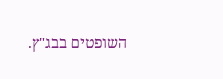השופטים בבג"ץ.